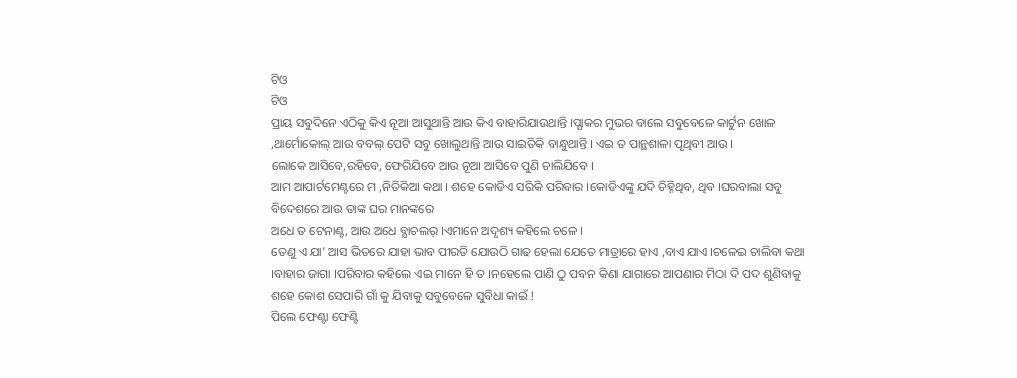ଟିଓ
ଟିଓ
ପ୍ରାୟ ସବୁଦିନେ ଏଠିକୁ କିଏ ନୂଆ ଆସୁଥାନ୍ତି ଆଉ କିଏ ବାହାରିଯାଉଥାନ୍ତି ।ପ୍ଯାକର ମୁଭର ବାଲେ ସବୁବେଳେ କାର୍ଟୁନ ଖୋଳ ,ଥାର୍ମୋକୋଲ୍ ଆଉ ବବଲ୍ ପେଟି ସବୁ ଖୋଲୁଥାନ୍ତି ଆଉ ସାଇତିକି ବାନ୍ଧୁଥାନ୍ତି । ଏଇ ତ ପାନ୍ଥଶାଳା ପୃଥିବୀ ଆଉ ।
ଲୋକେ ଆସିବେ,ରହିବେ, ଫେରିଯିବେ ଆଉ ନୂଆ ଆସିବେ ପୁଣି ଚାଲିଯିବେ ।
ଆମ ଆପାର୍ଟମେଣ୍ଟରେ ମ ,ନିତିକିଆ କଥା । ଶହେ କୋଡିଏ ସରିକି ପରିବାର ।କୋଡିଏଙ୍କୁ ଯଦି ଚିହ୍ନିଥିବ, ଥିବ ।ଘରବାଲା ସବୁ ବିଦେଶରେ ଆଉ ତାଙ୍କ ଘର ମାନଙ୍କରେ
ଅଧେ ତ ଟେନାଣ୍ଟ, ଆଉ ଅଧେ ବ୍ଯାଚଲର୍ ।ଏମାନେ ଅଦୃଶ୍ୟ କହିଲେ ଚଳେ ।
ତେଣୁ ଏ ଯା' ଆସ ଭିତରେ ଯାହା ଭାବ ପୀରତି ଯୋଉଠି ଗାଢ ହେଲା ଯେତେ ମାତ୍ରାରେ ହାଏ ,ବାଏ ଯାଏ ।ଚଳେଇ ଚାଲିବା କଥା ।ବାହାର ଜାଗା ।ପରିବାର କହିଲେ ଏଇ ମାନେ ହି ତ ।ନହେଲେ ପାଣି ଠୁ ପବନ କିଣା ଯାଗାରେ ଆପଣାର ମିଠା ଦି ପଦ ଶୁଣିବାକୁ ଶହେ କୋଶ ସେପାରି ଗାଁ କୁ ଯିବାକୁ ସବୁବେଳେ ସୁବିଧା କାଇଁ !
ପିଲେ ଫେଣ୍ଟା ଫେଣ୍ଟି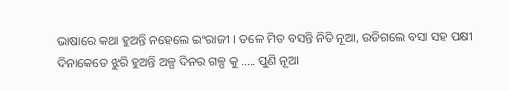ଭାଷାରେ କଥା ହୁଅନ୍ତି ନହେଲେ ଇଂରାଜୀ । ତଳେ ମିତ ବସନ୍ତି ନିତି ନୂଆ, ଉଡିଗଲେ ବସା ସହ ପକ୍ଷୀ ଦିନାକେତେ ଝୁରି ହୁଅନ୍ତି ଅଳ୍ପ ଦିନର ଗଳ୍ପ କୁ ..... ପୁଣି ନୂଆ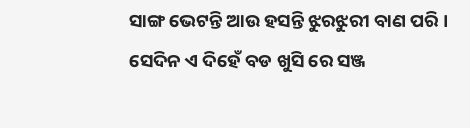ସାଙ୍ଗ ଭେଟନ୍ତି ଆଉ ହସନ୍ତି ଝୁରଝୁରୀ ବାଣ ପରି ।
ସେଦିନ ଏ ଦିହେଁ ବଡ ଖୁସି ରେ ସଞ୍ଜ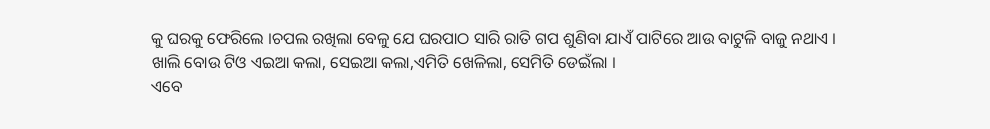କୁ ଘରକୁ ଫେରିଲେ ।ଚପଲ ରଖିଲା ବେଳୁ ଯେ ଘରପାଠ ସାରି ରାତି ଗପ ଶୁଣିବା ଯାଏଁ ପାଟିରେ ଆଉ ବାଟୁଳି ବାଜୁ ନଥାଏ । ଖାଲି ବୋଉ ଟିଓ ଏଇଆ କଲା, ସେଇଆ କଲା,ଏମିତି ଖେଳିଲା, ସେମିତି ଡେଇଁଲା ।
ଏବେ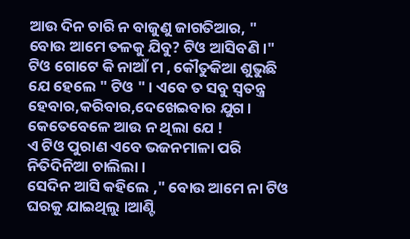ଆଉ ଦିନ ଚାରି ନ ବାଜୁଣୁ ଜାଗତିଆର, " ବୋଉ ଆମେ ତଳକୁ ଯିବୁ? ଟିଓ ଆସିବଣି ।"
ଟିଓ ଗୋଟେ କି ନାଆଁ ମ , କୌତୁକିଆ ଶୁଭୁଛି ଯେ ହେଲେ " ଟିଓ " । ଏବେ ତ ସବୁ ସ୍ବତନ୍ତ୍ର ହେବାର,କରିବାର,ଦେଖେଇବାର ଯୁଗ । କେତେବେଳେ ଆଉ ନ ଥିଲା ଯେ !
ଏ ଟିଓ ପୁରାଣ ଏବେ ଭଜନମାଳା ପରି ନିତିଦିନିଆ ଚାଲିଲା ।
ସେଦିନ ଆସି କହିଲେ ," ବୋଉ ଆମେ ନା ଟିଓ ଘରକୁ ଯାଇଥିଲୁ ।ଆଣ୍ଟି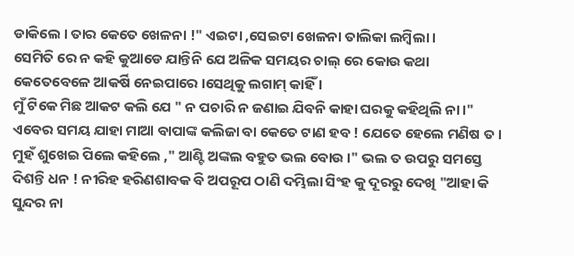ଡାକିଲେ । ତାର କେତେ ଖେଳନା !" ଏଇଟା ,ସେଇଟା ଖେଳନା ତାଲିକା ଲମ୍ବିଲା ।
ସେମିତି ରେ ନ କହି କୁଆଡେ ଯାନ୍ତିନି ଯେ ଅଳିକ ସମୟର ଚାଲ୍ ରେ କୋଉ କଥା କେତେବେଳେ ଆକର୍ଷି ନେଇପାରେ ।ସେଥିକୁ ଲଗାମ୍ କାହିଁ ।
ମୁଁ ଟିକେ ମିଛ ଆକଟ କଲି ଯେ " ନ ପଚାରି ନ ଜଣାଇ ଯିବନି କାହା ଘରକୁ କହିଥିଲି ନା ।" ଏବେର ସମୟ ଯାହା ମାଆ ବାପାଙ୍କ କଲିଜା ବା କେତେ ଟାଣ ହବ ! ଯେତେ ହେଲେ ମଣିଷ ତ । ମୁହଁ ଶୁଖେଇ ପିଲେ କହିଲେ ," ଆଣ୍ଟି ଅଙ୍କଲ ବହୁତ ଭଲ ବୋଉ ।" ଭଲ ତ ଉପରୁ ସମସ୍ତେ ଦିଶନ୍ତି ଧନ ! ନୀରିହ ହରିଣଶାବକ ବି ଅପରୂପ ଠାଣି ଦମ୍ଭିଲା ସିଂହ କୁ ଦୂରରୁ ଦେଖି "ଆହା କି ସୁନ୍ଦର ନା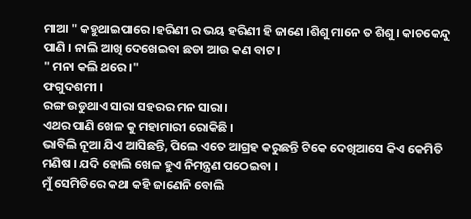ମାଆ " କହୁଥାଇପାରେ ।ହରିଣୀ ର ଭୟ ହରିଣୀ ହି ଜାଣେ ।ଶିଶୁ ମାନେ ତ ଶିଶୁ । କାଚକେନ୍ଦୁ ପାଣି । ନାଲି ଆଖି ଦେଖେଇବା ଛଡା ଆଉ କଣ ବାଟ ।
" ମନା କଲି ଥରେ ।"
ଫଗୁଦଶମୀ ।
ରଙ୍ଗ ଉଡୁଥାଏ ସାରା ସହରର ମନ ସାରା।
ଏଥର ପାଣି ଖେଳ କୁ ମହାମାରୀ ରୋକିଛି ।
ଭାବିଲି ନୂଆ ଯିଏ ଆସିଛନ୍ତି, ପିଲେ ଏତେ ଆଗ୍ରହ କରୁଛନ୍ତି ଟିକେ ଦେଖିଆସେ କିଏ କେମିତି ମଣିଷ । ଯଦି ହୋଲି ଖେଳ ହୁଏ ନିମନ୍ତ୍ରଣ ପଠେଇବା ।
ମୁଁ ସେମିତିରେ କଥା କହି ଜାଣେନି ବୋଲି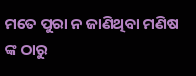ମତେ ପୁରା ନ ଜାଣିଥିବା ମଣିଷ ଙ୍କ ଠାରୁ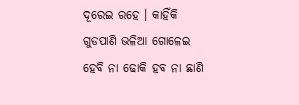ଦୂରେଇ ରହେ । କାହିଁକି ଗୁଡପାଣି ଭଳିଆ ଗୋଳେଇ ହେବି ନା ଢୋକି ହବ ନା ଛାଣି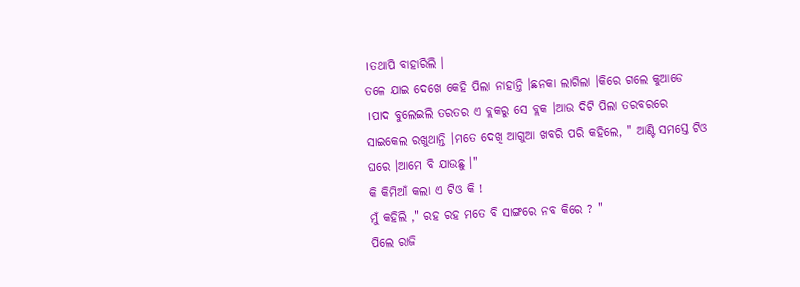।ତଥାପି ବାହାରିଲି ।
ତଳେ ଯାଇ ଦେଖେ କେହି ପିଲା ନାହାନ୍ତି ।ଛନକା ଲାଗିଲା ।କିରେ ଗଲେ କୁଆଡେ ।ପାଦ ବୁଲେଇଲି ତରତର ଏ ବ୍ଲକରୁ ସେ ବ୍ଲକ ।ଆଉ ଦିଟି ପିଲା ତରବରରେ ସାଇକେଲ ରଖୁଥାନ୍ତି ।ମତେ ଦେଖି ଆଗୁଆ ଖବରି ପରି କହିଲେ, " ଆଣ୍ଟି ସମସ୍ତେ ଟିଓ ଘରେ ।ଆମେ ବି ଯାଉଛୁ ।"
କି କିମିଆଁ କଲା ଏ ଟିଓ କି !
ମୁଁ କହିଲି ," ରହ ରହ ମତେ ବି ସାଙ୍ଗରେ ନବ କିରେ ? "
ପିଲେ ରାଜି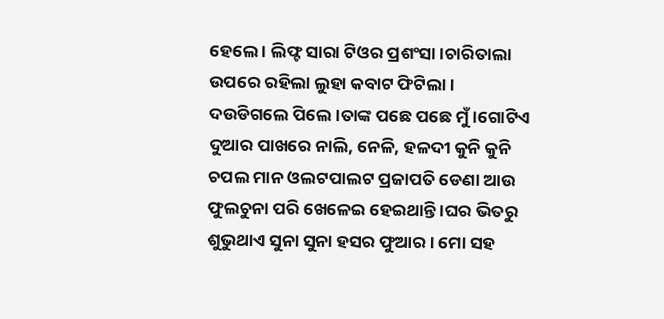ହେଲେ । ଲିଫ୍ଟ ସାରା ଟିଓର ପ୍ରଶଂସା ।ଚାରିତାଲା ଉପରେ ରହିଲା ଲୁହା କବାଟ ଫିଟିଲା ।
ଦଉଡିଗଲେ ପିଲେ ।ତାଙ୍କ ପଛେ ପଛେ ମୁଁ ।ଗୋଟିଏ ଦୁଆର ପାଖରେ ନାଲି, ନେଳି, ହଳଦୀ କୁନି କୁନି ଚପଲ ମାନ ଓଲଟପାଲଟ ପ୍ରଜାପତି ଡେଣା ଆଉ ଫୁଲଚୁନା ପରି ଖେଳେଇ ହେଇଥାନ୍ତି ।ଘର ଭିତରୁ ଶୁଭୁଥାଏ ସୁନା ସୁନା ହସର ଫୁଆର । ମୋ ସହ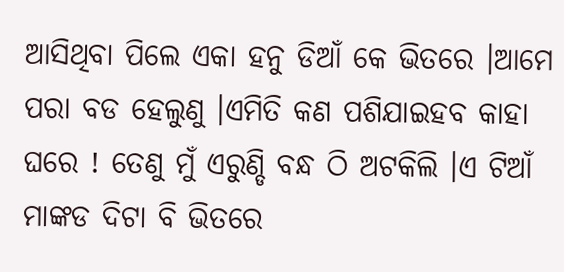ଆସିଥିବା ପିଲେ ଏକା ହନୁ ଡିଆଁ କେ ଭିତରେ ।ଆମେ ପରା ବଡ ହେଲୁଣୁ ।ଏମିତି କଣ ପଶିଯାଇହବ କାହା ଘରେ ! ତେଣୁ ମୁଁ ଏରୁଣ୍ଡି ବନ୍ଧ ଠି ଅଟକିଲି ।ଏ ଟିଆଁ ମାଙ୍କଡ ଦିଟା ବି ଭିତରେ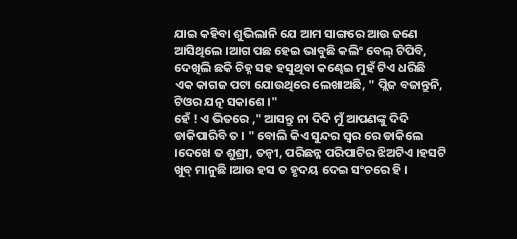ଯାଇ କହିବା ଶୁଭିଲାନି ଯେ ଆମ ସାଙ୍ଗରେ ଆଉ ଜଣେ ଆସିଥିଲେ ।ଆଗ ପଛ ହେଇ ଭାବୁଛି କଲିଂ ବେଲ୍ ଟିପିବି, ଦେଖିଲି ଛକି ଚିହ୍ନ ସହ ହସୁଥିବା କଣ୍ଢେଇ ମୁହଁ ଟିଏ ଧରିଛି ଏକ କାଗଜ ପଟା ଯୋଉଥିରେ ଲେଖାଅଛି, " ପ୍ଲିଜ ବଜାନ୍ତୁନି, ଟିଓର ଯତ୍ନ ସକାଶେ ।"
ହେଁ ! ଏ ଭିତରେ ," ଆସନ୍ତୁ ନା ଦିଦି ମୁଁ ଆପଣଙ୍କୁ ଦିଦି ଡାକିପାରିବି ତ । " ବୋଲି କିଏ ସୁନ୍ଦର ସ୍ବର ରେ ଡାକିଲେ ।ଦେଖେ ତ ଶୁଶ୍ରୀ, ତନ୍ବୀ, ପରିଛନ୍ନ ପରିପାଟିର ଝିଅଟିଏ ।ହସଟି ଖୁବ୍ ମାନୁଛି ।ଆଉ ହସ ତ ହୃଦୟ ଦେଇ ସଂଚରେ ହି ।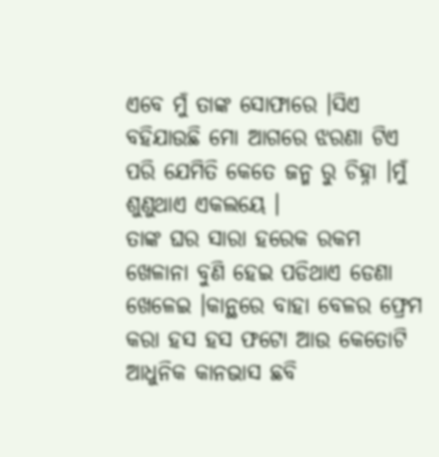ଏବେ ମୁଁ ତାଙ୍କ ସୋଫାରେ ।ସିଏ ବହିଯାଉଛି ମୋ ଆଗରେ ଝରଣା ଟିଏ ପରି ଯେମିତି କେତେ ଜନ୍ମ ରୁ ଚିହ୍ନା ।ମୁଁ ଶୁଣୁଥାଏ ଏକଲୟେ ।
ତାଙ୍କ ଘର ସାରା ହରେକ ରକମ ଖେଳାନା ବୁଣି ହେଇ ପଡିଥାଏ ଡେଣା ଖେଳେଇ ।କାନ୍ଥରେ ବାହା ବେଳର ଫ୍ରେମ କରା ହସ ହସ ଫଟୋ ଆଉ କେତୋଟି ଆଧୁନିକ କାନଭାସ ଛବି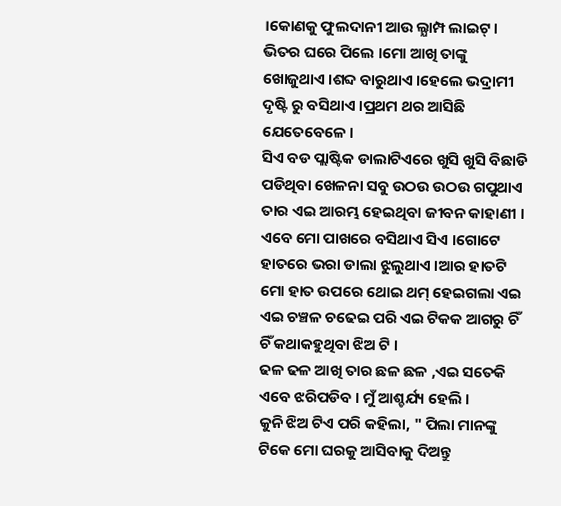।କୋଣକୁ ଫୁଲଦାନୀ ଆଉ ଲ୍ଯାମ୍ପ ଲାଇଟ୍ ।
ଭିତର ଘରେ ପିଲେ ।ମୋ ଆଖି ତାଙ୍କୁ ଖୋଜୁଥାଏ ।ଶବ୍ଦ ବାରୁଥାଏ ।ହେଲେ ଭଦ୍ରାମୀ ଦୃଷ୍ଟି ରୁ ବସିଥାଏ ।ପ୍ରଥମ ଥର ଆସିଛି ଯେତେବେଳେ ।
ସିଏ ବଡ ପ୍ଲାଷ୍ଟିକ ଡାଲାଟିଏରେ ଖୁସି ଖୁସି ବିଛାଡି ପଡିଥିବା ଖେଳନା ସବୁ ଉଠଉ ଉଠଉ ଗପୁଥାଏ ତାର ଏଇ ଆରମ୍ଭ ହେଇଥିବା ଜୀବନ କାହାଣୀ ।
ଏବେ ମୋ ପାଖରେ ବସିଥାଏ ସିଏ ।ଗୋଟେ ହାତରେ ଭରା ଡାଲା ଝୁଲୁଥାଏ ।ଆର ହାତଟି ମୋ ହାତ ଉପରେ ଥୋଇ ଥମ୍ ହେଇଗଲା ଏଇ ଏଇ ଚଞ୍ଚଳ ଚଢେଇ ପରି ଏଇ ଟିକକ ଆଗରୁ ଚିଁ ଚିଁ କଥାକହୁଥିବା ଝିଅ ଟି ।
ଢଳ ଢଳ ଆଖି ତାର ଛଳ ଛଳ ,ଏଇ ସତେକି ଏବେ ଝରିପଡିବ । ମୁଁ ଆଶ୍ଚର୍ଯ୍ୟ ହେଲି ।
କୁନି ଝିଅ ଟିଏ ପରି କହିଲା, " ପିଲା ମାନଙ୍କୁ ଟିକେ ମୋ ଘରକୁ ଆସିବାକୁ ଦିଅନ୍ତୁ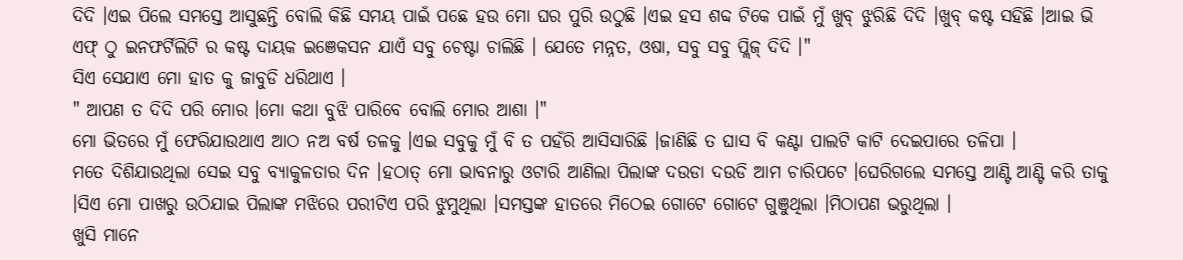ଦିଦି ।ଏଇ ପିଲେ ସମସ୍ତେ ଆସୁଛନ୍ତି ବୋଲି କିଛି ସମୟ ପାଇଁ ପଛେ ହଉ ମୋ ଘର ପୁରି ଉଠୁଛି ।ଏଇ ହସ ଶବ୍ଦ ଟିକେ ପାଇଁ ମୁଁ ଖୁବ୍ ଝୁରିଛି ଦିଦି ।ଖୁବ୍ କଷ୍ଟ ସହିଛି ।ଆଇ ଭି ଏଫ୍ ଠୁ ଇନଫର୍ଟିଲିଟି ର କଷ୍ଟ ଦାୟକ ଇଞେକସନ ଯାଏଁ ସବୁ ଚେଷ୍ଟା ଚାଲିଛି । ଯେତେ ମନ୍ନତ, ଓଷା, ସବୁ ସବୁ ପ୍ଲିଜ୍ ଦିଦି ।"
ସିଏ ସେଯାଏ ମୋ ହାତ କୁ ଜାବୁଡି ଧରିଥାଏ ।
" ଆପଣ ତ ଦିଦି ପରି ମୋର ।ମୋ କଥା ବୁଝି ପାରିବେ ବୋଲି ମୋର ଆଶା ।"
ମୋ ଭିତରେ ମୁଁ ଫେରିଯାଉଥାଏ ଆଠ ନଅ ବର୍ଷ ତଳକୁ ।ଏଇ ସବୁକୁ ମୁଁ ବି ତ ପହଁରି ଆସିସାରିଛି ।ଜାଣିଛି ତ ଘାସ ବି କଣ୍ଟା ପାଲଟି କାଟି ଦେଇପାରେ ତଳିପା ।
ମତେ ଦିଶିଯାଉଥିଲା ସେଇ ସବୁ ବ୍ଯାକୁଳତାର ଦିନ ।ହଠାତ୍ ମୋ ଭାବନାରୁ ଓଟାରି ଆଣିଲା ପିଲାଙ୍କ ଦଉଡା ଦଉଡି ଆମ ଚାରିପଟେ ।ଘେରିଗଲେ ସମସ୍ତେ ଆଣ୍ଟି ଆଣ୍ଟି କରି ତାକୁ ।ସିଏ ମୋ ପାଖରୁ ଉଠିଯାଇ ପିଲାଙ୍କ ମଝିରେ ପରୀଟିଏ ପରି ଝୁମୁଥିଲା ।ସମସ୍ତଙ୍କ ହାତରେ ମିଠେଇ ଗୋଟେ ଗୋଟେ ଗୁଞୁଥିଲା ।ମିଠାପଣ ଭରୁଥିଲା ।
ଖୁସି ମାନେ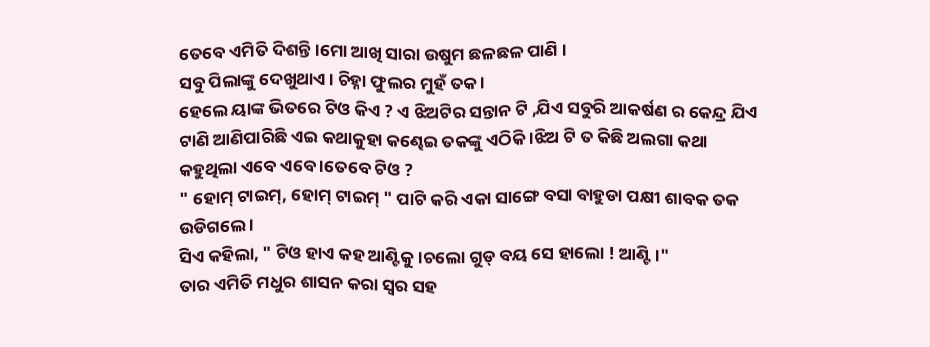ତେବେ ଏମିତି ଦିଶନ୍ତି ।ମୋ ଆଖି ସାରା ଉଷୁମ ଛଳଛଳ ପାଣି ।
ସବୁ ପିଲାଙ୍କୁ ଦେଖୁଥାଏ । ଚିହ୍ନା ଫୁଲର ମୁହଁ ତକ ।
ହେଲେ ୟାଙ୍କ ଭିତରେ ଟିଓ କିଏ ? ଏ ଝିଅଟିର ସନ୍ତାନ ଟି ,ଯିଏ ସବୁରି ଆକର୍ଷଣ ର କେନ୍ଦ୍ର ଯିଏ ଟାଣି ଆଣିପାରିଛି ଏଇ କଥାକୁହା କଣ୍ଢେଇ ତକଙ୍କୁ ଏଠିକି ।ଝିଅ ଟି ତ କିଛି ଅଲଗା କଥା କହୁଥିଲା ଏବେ ଏବେ ।ତେବେ ଟିଓ ?
" ହୋମ୍ ଟାଇମ୍, ହୋମ୍ ଟାଇମ୍ " ପାଟି କରି ଏକା ସାଙ୍ଗେ ବସା ବାହୁଡା ପକ୍ଷୀ ଶାବକ ତକ ଉଡିଗଲେ ।
ସିଏ କହିଲା, " ଟିଓ ହାଏ କହ ଆଣ୍ଟିକୁ ।ଚଲୋ ଗୁଡ୍ ବୟ ସେ ହାଲୋ ! ଆଣ୍ଟି ।"
ତାର ଏମିତି ମଧୁର ଶାସନ କରା ସ୍ବର ସହ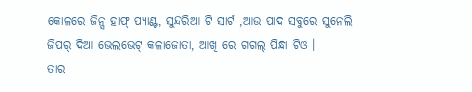କୋଳରେ ଜିନ୍ସ ହାଫ୍ ପ୍ଯାଣ୍ଟ, ସୁନ୍ଦରିଆ ଟି ସାର୍ଟ ,ଆଉ ପାଦ ସବୁରେ ସୁନେଲି ଜିପର୍ ଦିଆ ଭେଲଭେଟ୍ କଳାଜୋତା, ଆଖି ରେ ଗଗଲ୍ ପିନ୍ଧା ଟିଓ ।
ତାର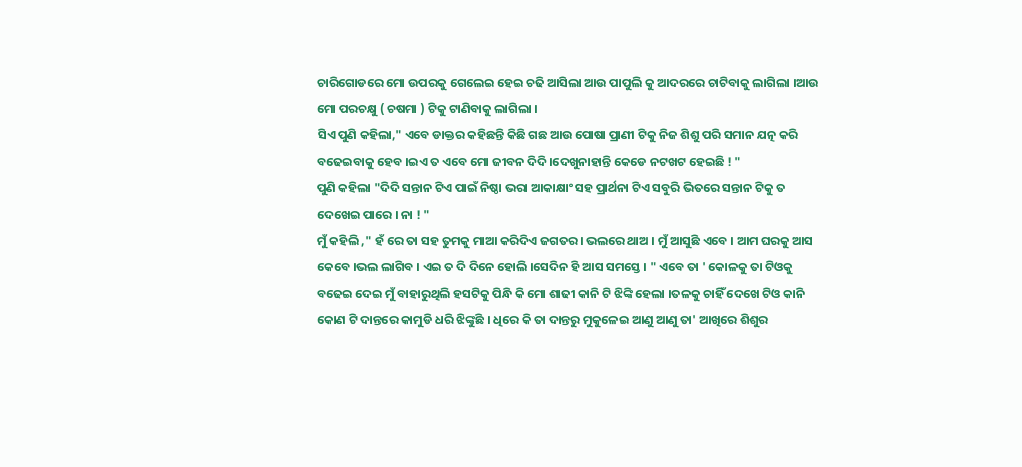ଚାରିଗୋଡରେ ମୋ ଉପରକୁ ଗେଲେଇ ହେଇ ଚଢି ଆସିଲା ଆଉ ପାପୁଲି କୁ ଆଦରରେ ଚାଟିବାକୁ ଲାଗିଲା ।ଆଉ ମୋ ପରଚକ୍ଷୁ ( ଚଷମା ) ଟିକୁ ଟାଣିବାକୁ ଲାଗିଲା ।
ସିଏ ପୁଣି କହିଲା," ଏବେ ଡାକ୍ତର କହିଛନ୍ତି କିଛି ଗଛ ଆଉ ପୋଷା ପ୍ରାଣୀ ଟିକୁ ନିଜ ଶିଶୁ ପରି ସମାନ ଯତ୍ନ କରି ବଢେଇବାକୁ ହେବ ।ଇଏ ତ ଏବେ ମୋ ଜୀବନ ଦିଦି ।ଦେଖୁନାହାନ୍ତି କେଡେ ନଟଖଟ ହେଇଛି ! "
ପୁଣି କହିଲା "ଦିଦି ସନ୍ତାନ ଟିଏ ପାଇଁ ନିଷ୍ଠା ଭରା ଆକାକ୍ଷାଂ ସହ ପ୍ରାର୍ଥନା ଟିଏ ସବୁରି ଭିତରେ ସନ୍ତାନ ଟିକୁ ତ ଦେଖେଇ ପାରେ । ନା ! "
ମୁଁ କହିଲି ," ହଁ ରେ ତା ସହ ତୁମକୁ ମାଆ କରିଦିଏ ଜଗତର। ଭଲରେ ଥାଅ । ମୁଁ ଆସୁଛି ଏବେ । ଆମ ଘରକୁ ଆସ କେବେ ।ଭଲ ଲାଗିବ । ଏଇ ତ ଦି ଦିନେ ହୋଲି ।ସେଦିନ ହି ଆସ ସମସ୍ତେ । " ଏବେ ତା ' କୋଳକୁ ତା ଟିଓକୁ ବଢେଇ ଦେଇ ମୁଁ ବାହାରୁଥିଲି ହସଟିକୁ ପିନ୍ଧି କି ମୋ ଶାଢୀ କାନି ଟି ଝିଙ୍କି ହେଲା ।ତଳକୁ ଚାହିଁ ଦେଖେ ଟିଓ କାନି କୋଣ ଟି ଦାନ୍ତରେ କାମୁଡି ଧରି ଝିଙ୍କୁଛି । ଧିରେ କି ତା ଦାନ୍ତରୁ ମୁକୁଳେଇ ଆଣୁ ଆଣୁ ତା' ଆଖିରେ ଶିଶୁର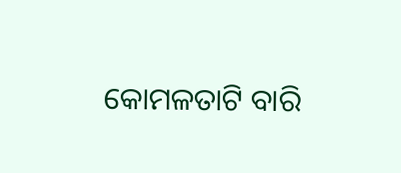କୋମଳତାଟି ବାରି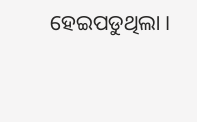ହେଇପଡୁଥିଲା ।